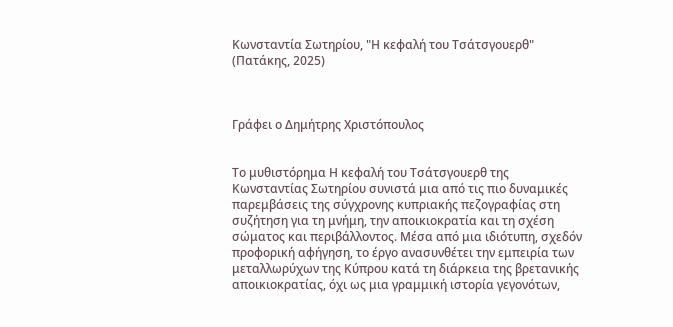Κωνσταντία Σωτηρίου, "Η κεφαλή του Τσάτσγουερθ" (Πατάκης, 2025)



Γράφει ο Δημήτρης Χριστόπουλος


Το μυθιστόρημα Η κεφαλή του Τσάτσγουερθ της Κωνσταντίας Σωτηρίου συνιστά μια από τις πιο δυναμικές παρεμβάσεις της σύγχρονης κυπριακής πεζογραφίας στη συζήτηση για τη μνήμη, την αποικιοκρατία και τη σχέση σώματος και περιβάλλοντος. Μέσα από μια ιδιότυπη, σχεδόν προφορική αφήγηση, το έργο ανασυνθέτει την εμπειρία των μεταλλωρύχων της Κύπρου κατά τη διάρκεια της βρετανικής αποικιοκρατίας, όχι ως μια γραμμική ιστορία γεγονότων,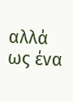αλλά ως ένα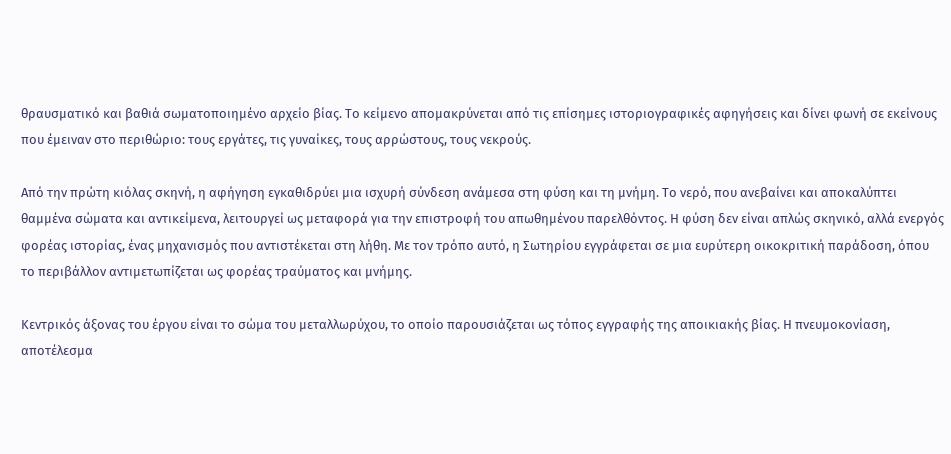θραυσματικό και βαθιά σωματοποιημένο αρχείο βίας. Το κείμενο απομακρύνεται από τις επίσημες ιστοριογραφικές αφηγήσεις και δίνει φωνή σε εκείνους που έμειναν στο περιθώριο: τους εργάτες, τις γυναίκες, τους αρρώστους, τους νεκρούς.

Από την πρώτη κιόλας σκηνή, η αφήγηση εγκαθιδρύει μια ισχυρή σύνδεση ανάμεσα στη φύση και τη μνήμη. Το νερό, που ανεβαίνει και αποκαλύπτει θαμμένα σώματα και αντικείμενα, λειτουργεί ως μεταφορά για την επιστροφή του απωθημένου παρελθόντος. Η φύση δεν είναι απλώς σκηνικό, αλλά ενεργός φορέας ιστορίας, ένας μηχανισμός που αντιστέκεται στη λήθη. Με τον τρόπο αυτό, η Σωτηρίου εγγράφεται σε μια ευρύτερη οικοκριτική παράδοση, όπου το περιβάλλον αντιμετωπίζεται ως φορέας τραύματος και μνήμης.

Κεντρικός άξονας του έργου είναι το σώμα του μεταλλωρύχου, το οποίο παρουσιάζεται ως τόπος εγγραφής της αποικιακής βίας. Η πνευμοκονίαση, αποτέλεσμα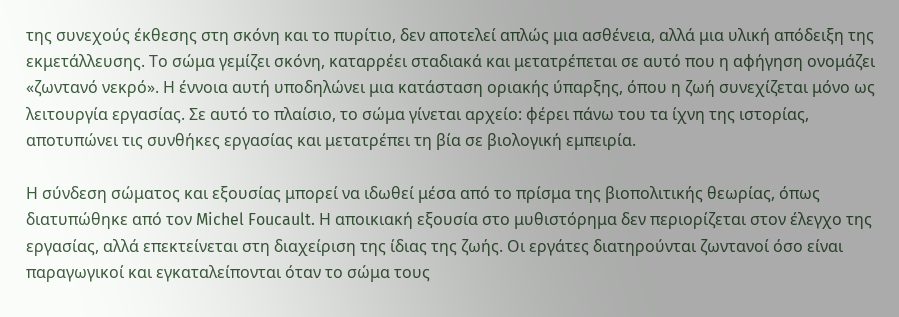της συνεχούς έκθεσης στη σκόνη και το πυρίτιο, δεν αποτελεί απλώς μια ασθένεια, αλλά μια υλική απόδειξη της εκμετάλλευσης. Το σώμα γεμίζει σκόνη, καταρρέει σταδιακά και μετατρέπεται σε αυτό που η αφήγηση ονομάζει «ζωντανό νεκρό». Η έννοια αυτή υποδηλώνει μια κατάσταση οριακής ύπαρξης, όπου η ζωή συνεχίζεται μόνο ως λειτουργία εργασίας. Σε αυτό το πλαίσιο, το σώμα γίνεται αρχείο: φέρει πάνω του τα ίχνη της ιστορίας, αποτυπώνει τις συνθήκες εργασίας και μετατρέπει τη βία σε βιολογική εμπειρία.

Η σύνδεση σώματος και εξουσίας μπορεί να ιδωθεί μέσα από το πρίσμα της βιοπολιτικής θεωρίας, όπως διατυπώθηκε από τον Michel Foucault. Η αποικιακή εξουσία στο μυθιστόρημα δεν περιορίζεται στον έλεγχο της εργασίας, αλλά επεκτείνεται στη διαχείριση της ίδιας της ζωής. Οι εργάτες διατηρούνται ζωντανοί όσο είναι παραγωγικοί και εγκαταλείπονται όταν το σώμα τους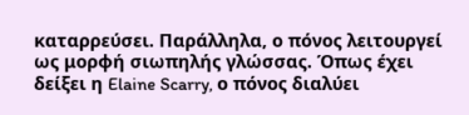καταρρεύσει. Παράλληλα, ο πόνος λειτουργεί ως μορφή σιωπηλής γλώσσας. Όπως έχει δείξει η Elaine Scarry, ο πόνος διαλύει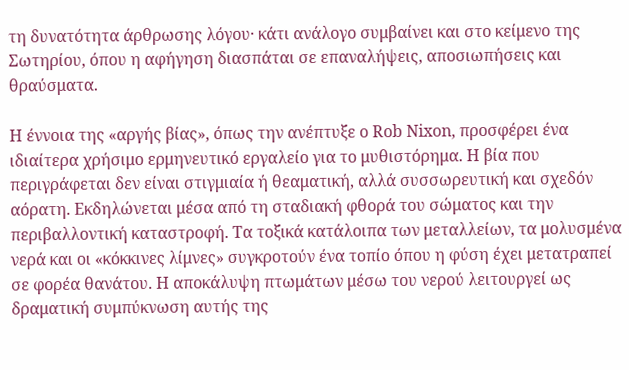τη δυνατότητα άρθρωσης λόγου· κάτι ανάλογο συμβαίνει και στο κείμενο της Σωτηρίου, όπου η αφήγηση διασπάται σε επαναλήψεις, αποσιωπήσεις και θραύσματα.

Η έννοια της «αργής βίας», όπως την ανέπτυξε ο Rob Nixon, προσφέρει ένα ιδιαίτερα χρήσιμο ερμηνευτικό εργαλείο για το μυθιστόρημα. Η βία που περιγράφεται δεν είναι στιγμιαία ή θεαματική, αλλά συσσωρευτική και σχεδόν αόρατη. Εκδηλώνεται μέσα από τη σταδιακή φθορά του σώματος και την περιβαλλοντική καταστροφή. Τα τοξικά κατάλοιπα των μεταλλείων, τα μολυσμένα νερά και οι «κόκκινες λίμνες» συγκροτούν ένα τοπίο όπου η φύση έχει μετατραπεί σε φορέα θανάτου. Η αποκάλυψη πτωμάτων μέσω του νερού λειτουργεί ως δραματική συμπύκνωση αυτής της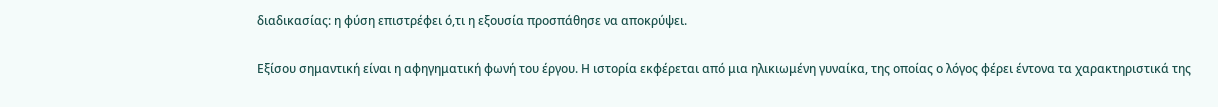διαδικασίας: η φύση επιστρέφει ό,τι η εξουσία προσπάθησε να αποκρύψει.

Εξίσου σημαντική είναι η αφηγηματική φωνή του έργου. Η ιστορία εκφέρεται από μια ηλικιωμένη γυναίκα, της οποίας ο λόγος φέρει έντονα τα χαρακτηριστικά της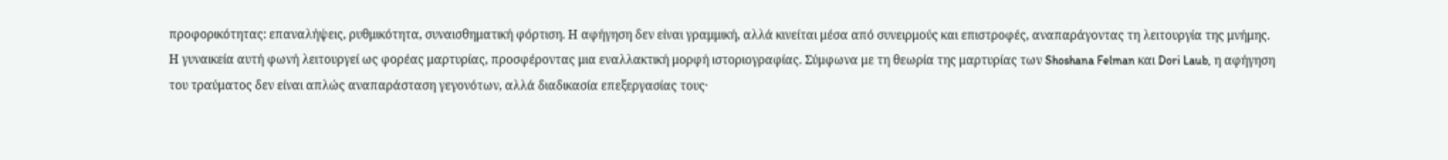προφορικότητας: επαναλήψεις, ρυθμικότητα, συναισθηματική φόρτιση. Η αφήγηση δεν είναι γραμμική, αλλά κινείται μέσα από συνειρμούς και επιστροφές, αναπαράγοντας τη λειτουργία της μνήμης. Η γυναικεία αυτή φωνή λειτουργεί ως φορέας μαρτυρίας, προσφέροντας μια εναλλακτική μορφή ιστοριογραφίας. Σύμφωνα με τη θεωρία της μαρτυρίας των Shoshana Felman και Dori Laub, η αφήγηση του τραύματος δεν είναι απλώς αναπαράσταση γεγονότων, αλλά διαδικασία επεξεργασίας τους·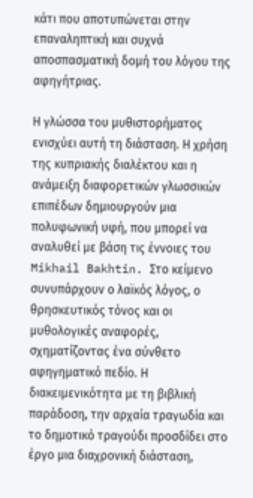κάτι που αποτυπώνεται στην επαναληπτική και συχνά αποσπασματική δομή του λόγου της αφηγήτριας.

Η γλώσσα του μυθιστορήματος ενισχύει αυτή τη διάσταση. Η χρήση της κυπριακής διαλέκτου και η ανάμειξη διαφορετικών γλωσσικών επιπέδων δημιουργούν μια πολυφωνική υφή, που μπορεί να αναλυθεί με βάση τις έννοιες του Mikhail Bakhtin. Στο κείμενο συνυπάρχουν ο λαϊκός λόγος, ο θρησκευτικός τόνος και οι μυθολογικές αναφορές, σχηματίζοντας ένα σύνθετο αφηγηματικό πεδίο. Η διακειμενικότητα με τη βιβλική παράδοση, την αρχαία τραγωδία και το δημοτικό τραγούδι προσδίδει στο έργο μια διαχρονική διάσταση,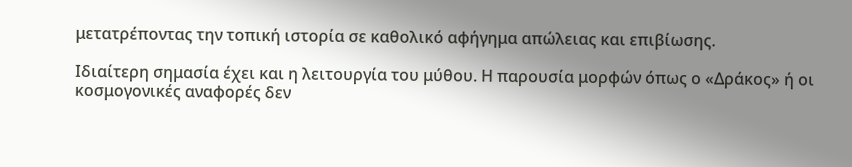μετατρέποντας την τοπική ιστορία σε καθολικό αφήγημα απώλειας και επιβίωσης.

Ιδιαίτερη σημασία έχει και η λειτουργία του μύθου. Η παρουσία μορφών όπως ο «Δράκος» ή οι κοσμογονικές αναφορές δεν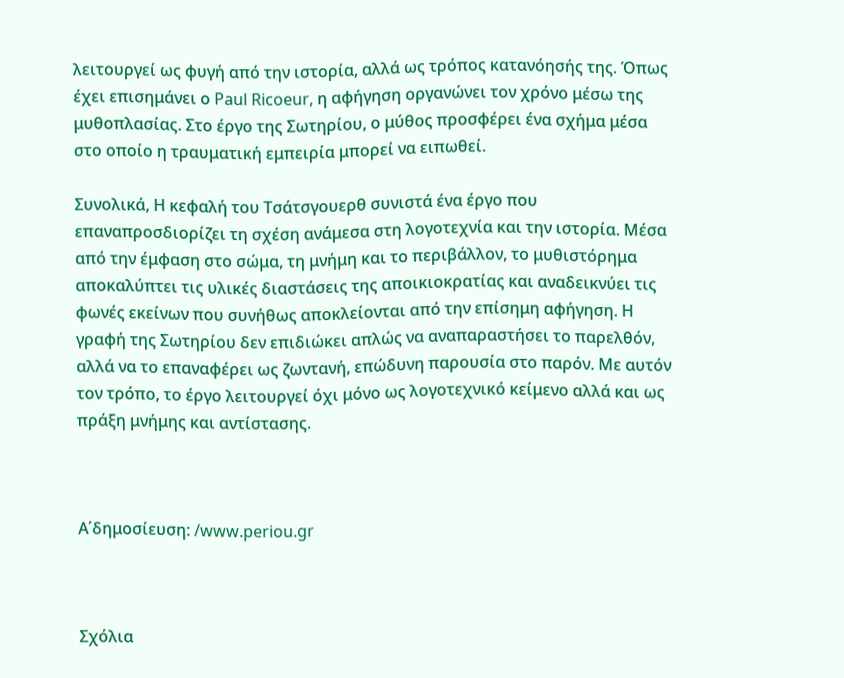λειτουργεί ως φυγή από την ιστορία, αλλά ως τρόπος κατανόησής της. Όπως έχει επισημάνει ο Paul Ricoeur, η αφήγηση οργανώνει τον χρόνο μέσω της μυθοπλασίας. Στο έργο της Σωτηρίου, ο μύθος προσφέρει ένα σχήμα μέσα στο οποίο η τραυματική εμπειρία μπορεί να ειπωθεί.

Συνολικά, Η κεφαλή του Τσάτσγουερθ συνιστά ένα έργο που επαναπροσδιορίζει τη σχέση ανάμεσα στη λογοτεχνία και την ιστορία. Μέσα από την έμφαση στο σώμα, τη μνήμη και το περιβάλλον, το μυθιστόρημα αποκαλύπτει τις υλικές διαστάσεις της αποικιοκρατίας και αναδεικνύει τις φωνές εκείνων που συνήθως αποκλείονται από την επίσημη αφήγηση. Η γραφή της Σωτηρίου δεν επιδιώκει απλώς να αναπαραστήσει το παρελθόν, αλλά να το επαναφέρει ως ζωντανή, επώδυνη παρουσία στο παρόν. Με αυτόν τον τρόπο, το έργο λειτουργεί όχι μόνο ως λογοτεχνικό κείμενο αλλά και ως πράξη μνήμης και αντίστασης.



Α΄δημοσίευση: /www.periou.gr



Σχόλια